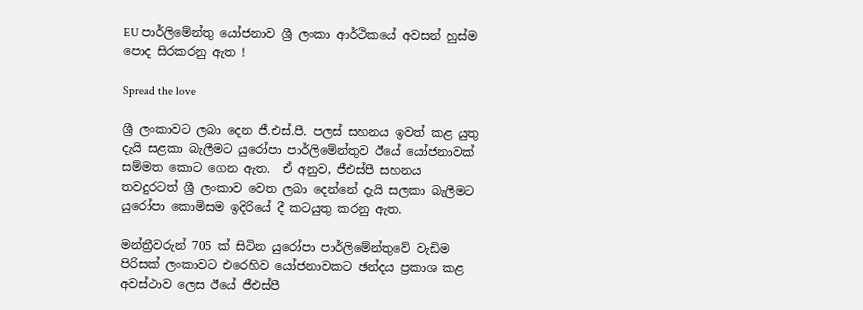EU පාර්ලිමේන්තු යෝජනාව ශ්‍රී ලංකා ආර්ථිකයේ අවසන් හුස්ම පොද සිරකරනු ඇත !

Spread the love

ශ්‍රී ලංකාවට ලබා දෙන ජී.එස්.පී. පලස් සහනය ඉවත් කළ යුතු දැයි සළකා බැලීමට යුරෝපා පාර්ලිමේන්තුව ඊයේ යෝජනාවක් සම්මත කොට ගෙන ඇත.  ඒ අනුව, ජීඑස්පී සහනය තවදුරටත් ශ්‍රී ලංකාව වෙත ලබා දෙන්නේ දැයි සලකා බැලීමට යුරෝපා කොමිසම ඉදිරියේ දී කටයුතු කරනු ඇත.

මන්ත්‍රීවරුන් 705 ක් සිටින යුරෝපා පාර්ලිමේන්තුවේ වැඩිම පිරිසක් ලංකාවට එරෙහිව යෝජනාවකට ඡන්දය ප්‍රකාශ කළ අවස්ථාව ලෙස ඊයේ ජීඑස්පී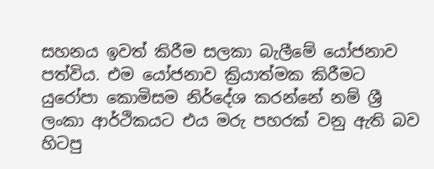සහනය ඉවත් කිරීම සලකා බැලීමේ යෝජනාව පත්විය. එම යෝජනාව ක්‍රියාත්මක කිරීමට යුරෝපා කොමිසම නිර්දේශ කරන්නේ නම් ශ්‍රී ලංකා ආර්ථිකයට එය මරු පහරක් වනු ඇති බව හිටපු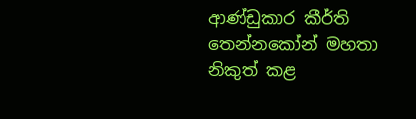ආණ්ඩුකාර කීර්ති තෙන්නකෝන් මහතා නිකුත් කළ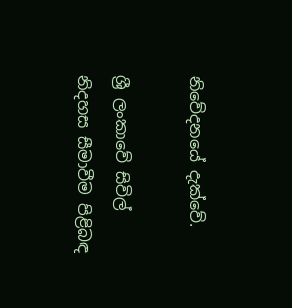නිවේදනයේ දැක්වේ.

ශ්‍රී ලංකාවේ සිවිල් නිදහස සීමාවීම පිළිබඳ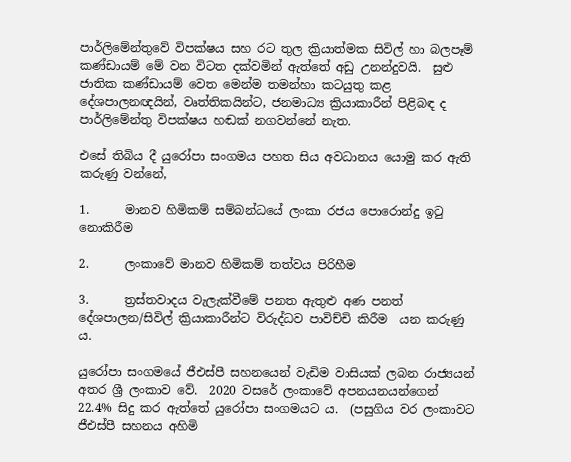පාර්ලිමේන්තුවේ විපක්ෂය සහ රට තුල ක්‍රියාත්මක සිවිල් හා බලපෑම් කණ්ඩායම් මේ වන විටත දක්වමින් ඇත්තේ අඩු උනන්දුවයි.  සුළු ජාතික කණ්ඩායම් වෙත මෙන්ම තමන්හා කටයුතු කළ දේශපාලනඥයින්, වෘත්තිකයින්ට, ජනමාධ්‍ය ක්‍රියාකාරීන් පිළිබඳ ද පාර්ලිමේන්තු විපක්ෂය හඬක් නගවන්නේ නැත.

එසේ තිබිය දී යුරෝපා සංගමය පහත සිය අවධානය යොමු කර ඇති කරුණු වන්නේ,

1.      මානව හිමිකම් සම්බන්ධයේ ලංකා රජය පොරොන්දු ඉටු නොකිරීම

2.      ලංකාවේ මානව හිමිකම් තත්වය පිරිහීම

3.      ත්‍රස්තවාදය වැලැක්වීමේ පනත ඇතුළු අණ පනත් දේශපාලන/සිවිල් ක්‍රියාකාරීන්ට විරුද්ධව පාවිච්චි කිරීම  යන කරුණු ය.

යුරෝපා සංගමයේ ජීඑස්පී සහනයෙන් වැඩිම වාසියක් ලබන රාජ්‍යයන් අතර ශ්‍රී ලංකාව වේ.  2020 වසරේ ලංකාවේ අපනයනයන්ගෙන් 22.4% සිදු කර ඇත්තේ යුරෝපා සංගමයට ය.  (පසුගිය වර ලංකාවට ජීඑස්පී සහනය අහිමි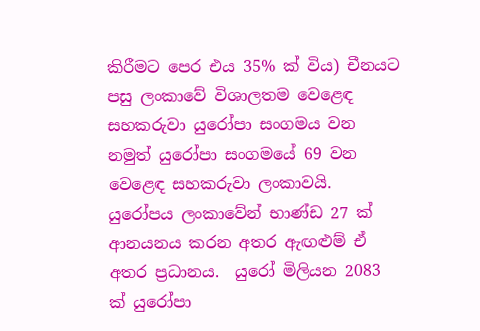කිරීමට පෙර එය 35% ක් විය) චීනයට පසු ලංකාවේ විශාලතම වෙළෙඳ සහකරුවා යුරෝපා සංගමය වන නමුත් යුරෝපා සංගමයේ 69 වන වෙළෙඳ සහකරුවා ලංකාවයි.  යුරෝපය ලංකාවේන් භාණ්ඩ 27 ක් ආනයනය කරන අතර ඇඟළුම් ඒ අතර ප්‍රධානය.  යුරෝ මිලියන 2083 ක් යුරෝපා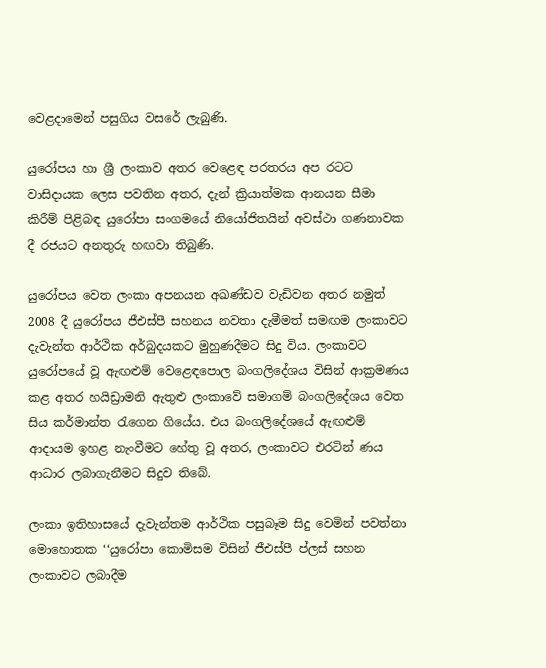වෙළදාමෙන් පසුගිය වසරේ ලැබුණි.

යුරෝපය හා ශ්‍රී ලංකාව අතර වෙළෙඳ පරතරය අප රටට වාසිදායක ලෙස පවතින අතර, දැන් ක්‍රියාත්මක ආනයන සීමා කිරීම් පිළිබඳ යුරෝපා සංගමයේ නියෝජිතයින් අවස්ථා ගණනාවක දී රජයට අනතුරු හඟවා තිබුණි.

යුරෝපය වෙත ලංකා අපනයන අඛණ්ඩව වැඩිවන අතර නමුත් 2008 දී යුරෝපය ජීඑස්පී සහනය නවතා දැමීමත් සමඟම ලංකාවට දැවැන්ත ආර්ථික අර්බුදයකට මුහුණදීමට සිදු විය. ලංකාවට යුරෝපයේ වූ ඇඟළුම් වෙළෙඳපොල බංගලිදේශය විසින් ආක්‍රමණය කළ අතර හයිඩ්‍රාමනි ඇතුළු ලංකාවේ සමාගම් බංගලිදේශය වෙත සිය කර්මාන්ත රැගෙන ගියේය. එය බංගලිදේශයේ ඇඟළුම් ආදායම ඉහළ නැංවීමට හේතු වූ අතර, ලංකාවට එරටින් ණය ආධාර ලබාගැනීමට සිදුව තිබේ.

ලංකා ඉතිහාසයේ දැවැන්තම ආර්ථික පසුබෑම සිදු වෙමින් පවත්නා මොහොතක ‘‘යුරෝපා කොමිසම විසින් ජීඑස්පී ප්ලස් සහන ලංකාවට ලබාදීම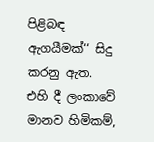පිළිබඳ ඇගයීමක්‘‘ සිදු කරනු ඇත.  එහි දී ලංකාවේ මානව හිමිකම්,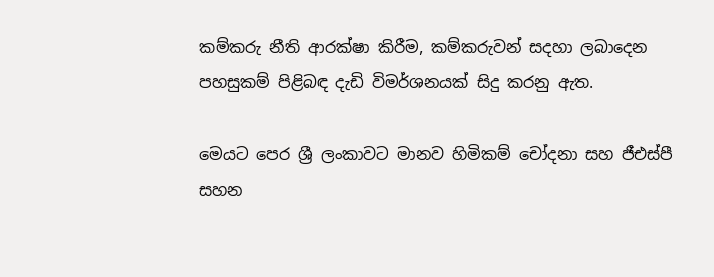කම්කරු නීති ආරක්ෂා කිරීම, කම්කරුවන් සදහා ලබාදෙන පහසුකම් පිළිබඳ දැඩි විමර්ශනයක් සිදු කරනු ඇත.

මෙයට පෙර ශ්‍රී ලංකාවට මානව හිමිකම් චෝදනා සහ ජීඑස්පී සහන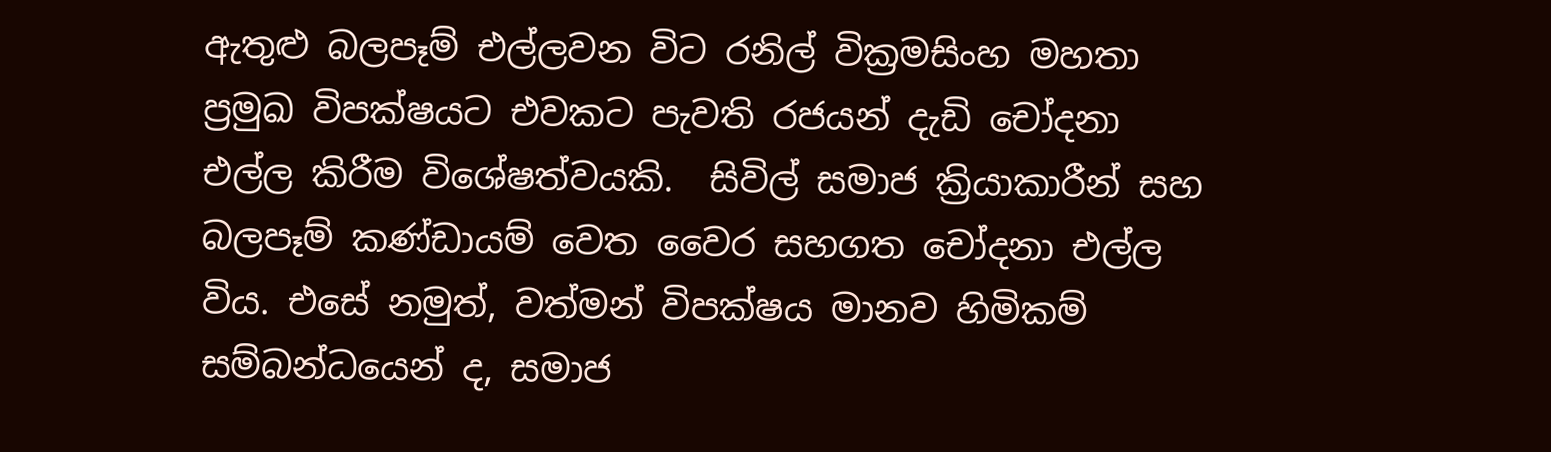ඇතුළු බලපෑම් එල්ලවන විට රනිල් වික්‍රමසිංහ මහතා ප්‍රමුඛ විපක්ෂයට එවකට පැවති රජයන් දැඩි චෝදනා එල්ල කිරීම විශේෂත්වයකි.  සිවිල් සමාජ ක්‍රියාකාරීන් සහ බලපෑම් කණ්ඩායම් වෙත වෛර සහගත චෝදනා එල්ල විය. එසේ නමුත්, වත්මන් විපක්ෂය මානව හිමිකම් සම්බන්ධයෙන් ද, සමාජ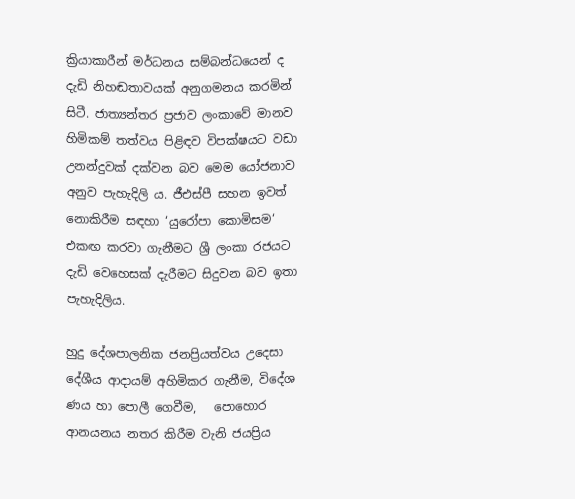ක්‍රියාකාරීන් මර්ධනය සම්බන්ධයෙන් ද දැඩි නිහඬතාවයක් අනුගමනය කරමින් සිටී. ජාත්‍යන්තර ප්‍රජාව ලංකාවේ මානව හිමිකම් තත්වය පිළිඳව විපක්ෂයට වඩා උනන්දුවක් දක්වන බව මෙම යෝජනාව අනුව පැහැදිලි ය. ජීඑස්පී සහන ඉවත් නොකිරීම සඳහා ‘යුරෝපා කොමිසම‘ එකඟ කරවා ගැනීමට ශ්‍රී ලංකා රජයට දැඩි වෙහෙසක් දැරීමට සිදුවන බව ඉතා පැහැදිලිය.

හුදු දේශපාලනික ජනප්‍රියත්වය උදෙසා දේශීය ආදායම් අහිමිකර ගැනීම, විදේශ ණය හා පොලී ගෙවීම,   පොහොර ආනයනය නතර කිරීම වැනි ජයප්‍රිය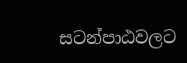සටන්පාඨවලට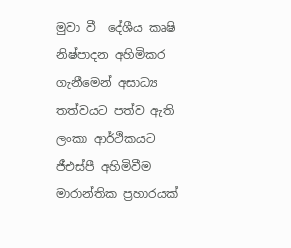මුවා වී  දේශීය කෘෂි නිෂ්පාදන අහිමිකර ගැනීමෙන් අසාධ්‍ය තත්වයට පත්ව ඇති ලංකා ආර්ථිකයට ජීඑස්පී අහිමිවීම මාරාන්තික ප්‍රහාරයක්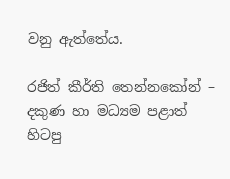වනු ඇත්තේය.

රජිත් කීර්ති තෙන්නකෝන් – දකුණ හා මධ්‍යම පළාත් හිටපු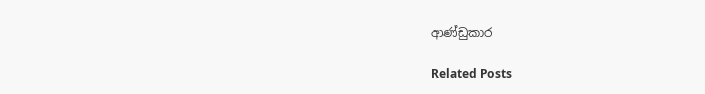ආණ්ඩුකාර

Related Posts